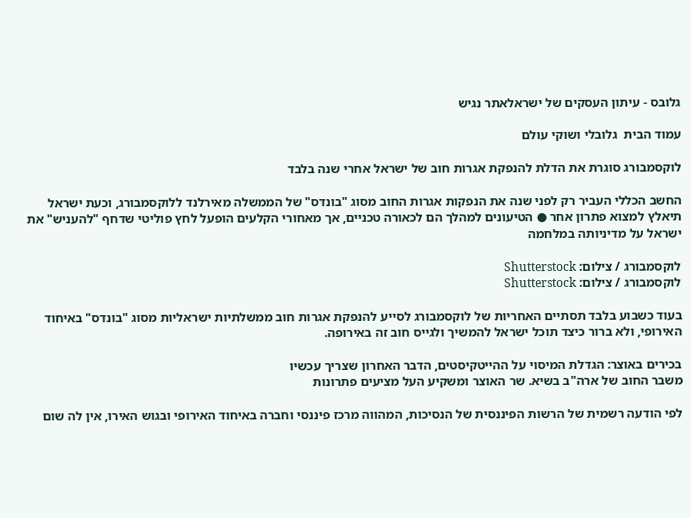גלובס - עיתון העסקים של ישראלאתר נגיש

עמוד הבית  גלובלי ושוקי עולם

לוקסמבורג סוגרת את הדלת להנפקת אגרות חוב של ישראל אחרי שנה בלבד

החשב הכללי העביר רק לפני שנה את הנפקות אגרות החוב מסוג "בונדס" של הממשלה מאירלנד ללוקסמבורג, וכעת ישראל תיאלץ למצוא פתרון אחר ● הטיעונים למהלך הם לכאורה טכניים, אך מאחורי הקלעים הופעל לחץ פוליטי שדחף "להעניש" את ישראל על מדיניותה במלחמה

לוקסמבורג / צילום: Shutterstock
לוקסמבורג / צילום: Shutterstock

בעוד כשבוע בלבד תסתיים האחריות של לוקסמבורג לסייע להנפקת אגרות חוב ממשלתיות ישראליות מסוג "בונדס" באיחוד האירופי, ולא ברור כיצד תוכל ישראל להמשיך ולגייס חוב זה באירופה.

בכירים באוצר: הגדלת המיסוי על ההייטקיסטים, הדבר האחרון שצריך עכשיו
משבר החוב של ארה"ב בשיא. שר האוצר ומשקיע העל מציעים פתרונות

לפי הודעה רשמית של הרשות הפיננסית של הנסיכות, המהווה מרכז פיננסי וחברה באיחוד האירופי ובגוש האירו, אין לה שום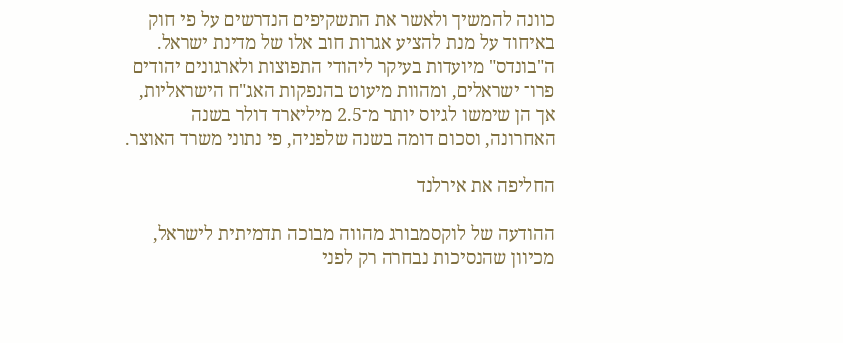כוונה להמשיך ולאשר את התשקיפים הנדרשים על פי חוק באיחוד על מנת להציע אגרות חוב אלו של מדינת ישראל. ה"בונדס" מיועדות בעיקר ליהודי התפוצות ולארגונים יהודים פרו־ ישראלים, ומהוות מיעוט בהנפקות האג"ח הישראליות, אך הן שימשו לגיוס יותר מ־2.5 מיליארד דולר בשנה האחרונה, וסכום דומה בשנה שלפניה, פי נתוני משרד האוצר.

החליפה את אירלנד

ההודעה של לוקסמבורג מהווה מבוכה תדמיתית לישראל, מכיוון שהנסיכות נבחרה רק לפני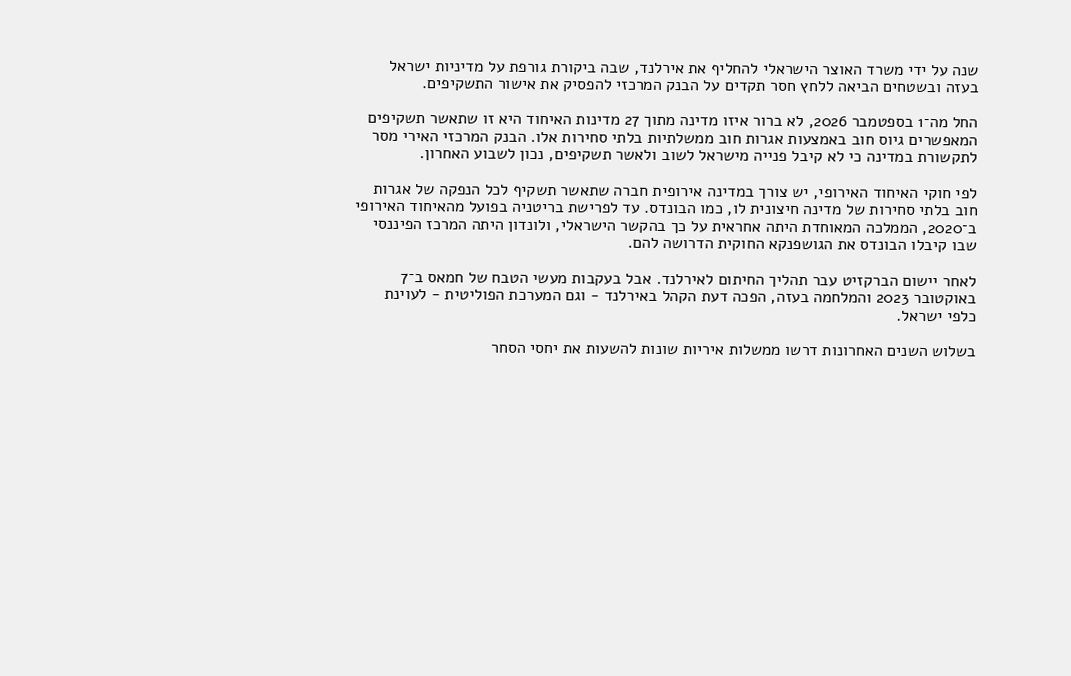שנה על ידי משרד האוצר הישראלי להחליף את אירלנד, שבה ביקורת גורפת על מדיניות ישראל בעזה ובשטחים הביאה ללחץ חסר תקדים על הבנק המרכזי להפסיק את אישור התשקיפים.

החל מה־1 בספטמבר 2026, לא ברור איזו מדינה מתוך 27 מדינות האיחוד היא זו שתאשר תשקיפים המאפשרים גיוס חוב באמצעות אגרות חוב ממשלתיות בלתי סחירות אלו. הבנק המרכזי האירי מסר לתקשורת במדינה כי לא קיבל פנייה מישראל לשוב ולאשר תשקיפים, נכון לשבוע האחרון.

לפי חוקי האיחוד האירופי, יש צורך במדינה אירופית חברה שתאשר תשקיף לכל הנפקה של אגרות חוב בלתי סחירות של מדינה חיצונית לו, כמו הבונדס. עד לפרישת בריטניה בפועל מהאיחוד האירופי ב־2020, הממלכה המאוחדת היתה אחראית על כך בהקשר הישראלי, ולונדון היתה המרכז הפיננסי שבו קיבלו הבונדס את הגושפנקא החוקית הדרושה להם.

לאחר יישום הברקזיט עבר תהליך החיתום לאירלנד. אבל בעקבות מעשי הטבח של חמאס ב־7 באוקטובר 2023 והמלחמה בעזה, הפכה דעת הקהל באירלנד - וגם המערכת הפוליטית - לעוינת כלפי ישראל.

בשלוש השנים האחרונות דרשו ממשלות איריות שונות להשעות את יחסי הסחר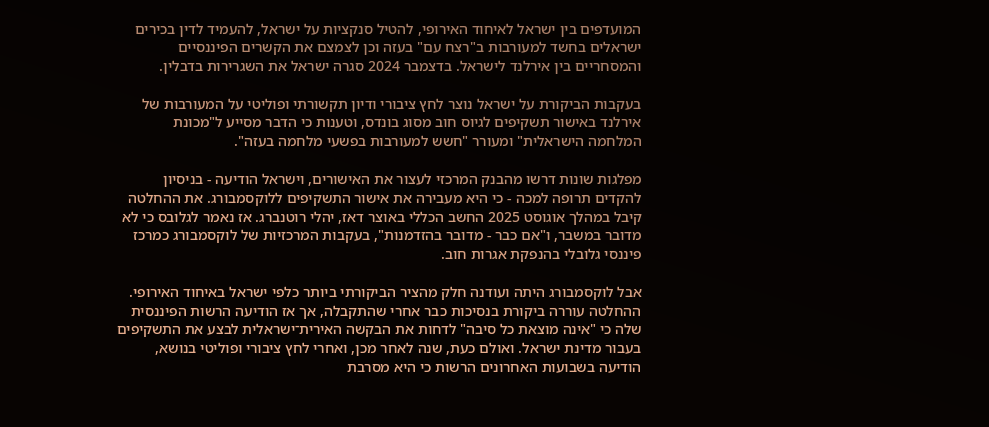המועדפים בין ישראל לאיחוד האירופי, להטיל סנקציות על ישראל, להעמיד לדין בכירים ישראלים בחשד למעורבות ב"רצח עם" בעזה וכן לצמצם את הקשרים הפיננסיים והמסחריים בין אירלנד לישראל. בדצמבר 2024 סגרה ישראל את השגרירות בדבלין.

בעקבות הביקורת על ישראל נוצר לחץ ציבורי ודיון תקשורתי ופוליטי על המעורבות של אירלנד באישור תשקיפים לגיוס חוב מסוג בונדס, וטענות כי הדבר מסייע ל"מכונת המלחמה הישראלית" ומעורר "חשש למעורבות בפשעי מלחמה בעזה".

מפלגות שונות דרשו מהבנק המרכזי לעצור את האישורים, וישראל הודיעה - בניסיון להקדים תרופה למכה - כי היא מעבירה את אישור התשקיפים ללוקסמבורג. את ההחלטה קיבל במהלך אוגוסט 2025 החשב הכללי באוצר דאז, יהלי רוטנברג. אז נאמר לגלובס כי לא מדובר במשבר, ו"אם כבר - מדובר בהזדמנות", בעקבות המרכזיות של לוקסמבורג כמרכז פיננסי גלובלי בהנפקת אגרות חוב.

אבל לוקסמבורג היתה ועודנה חלק מהציר הביקורתי ביותר כלפי ישראל באיחוד האירופי. ההחלטה עוררה ביקורת בנסיכות כבר אחרי שהתקבלה, אך אז הודיעה הרשות הפיננסית שלה כי "אינה מוצאת כל סיבה" לדחות את הבקשה האירית־ישראלית לבצע את התשקיפים בעבור מדינת ישראל. ואולם כעת, שנה לאחר מכן, ואחרי לחץ ציבורי ופוליטי בנושא, הודיעה בשבועות האחרונים הרשות כי היא מסרבת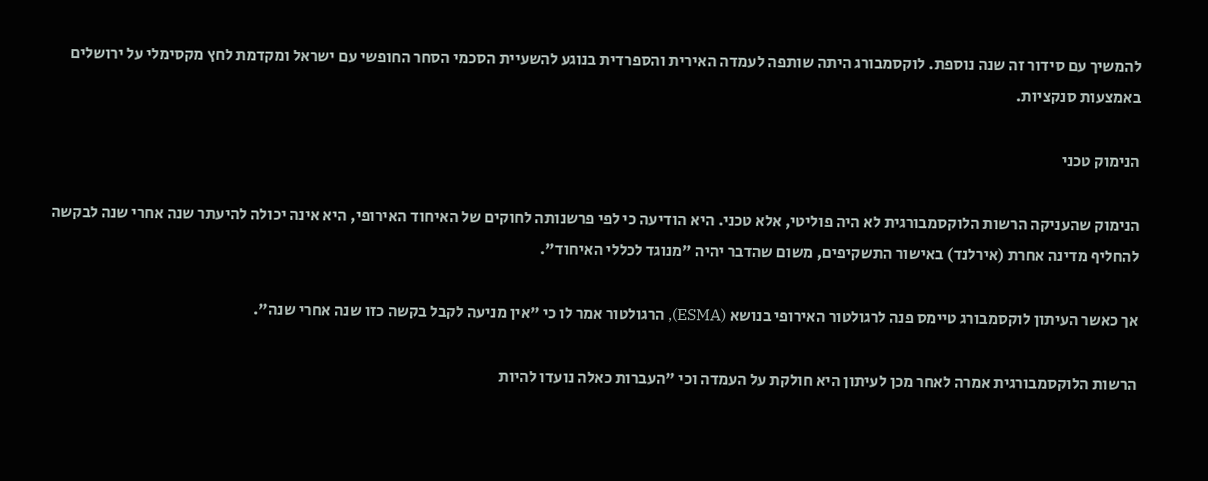להמשיך עם סידור זה שנה נוספת. לוקסמבורג היתה שותפה לעמדה האירית והספרדית בנוגע להשעיית הסכמי הסחר החופשי עם ישראל ומקדמת לחץ מקסימלי על ירושלים באמצעות סנקציות.

הנימוק טכני

הנימוק שהעניקה הרשות הלוקסמבורגית לא היה פוליטי, אלא טכני. היא הודיעה כי לפי פרשנותה לחוקים של האיחוד האירופי, היא אינה יכולה להיעתר שנה אחרי שנה לבקשה להחליף מדינה אחרת (אירלנד) באישור התשקיפים, משום שהדבר יהיה "מנוגד לכללי האיחוד".

אך כאשר העיתון לוקסמבורג טיימס פנה לרגולטור האירופי בנושא (ESMA), הרגולטור אמר לו כי "אין מניעה לקבל בקשה כזו שנה אחרי שנה".

הרשות הלוקסמבורגית אמרה לאחר מכן לעיתון היא חולקת על העמדה וכי "העברות כאלה נועדו להיות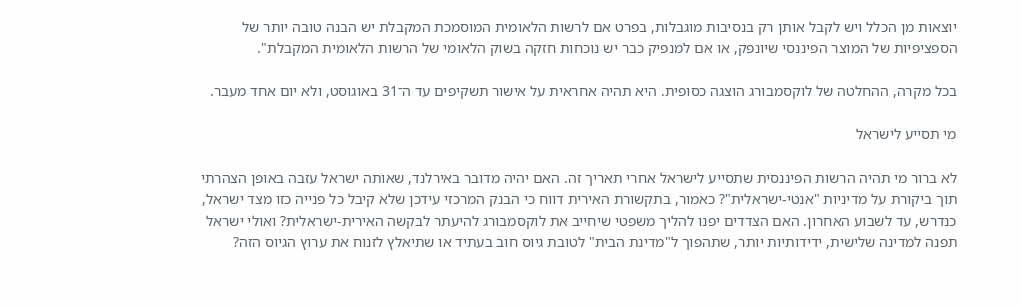יוצאות מן הכלל ויש לקבל אותן רק בנסיבות מוגבלות, בפרט אם לרשות הלאומית המוסמכת המקבלת יש הבנה טובה יותר של הספציפיות של המוצר הפיננסי שיונפק, או אם למנפיק כבר יש נוכחות חזקה בשוק הלאומי של הרשות הלאומית המקבלת".

בכל מקרה, ההחלטה של לוקסמבורג הוצגה כסופית. היא תהיה אחראית על אישור תשקיפים עד ה־31 באוגוסט, ולא יום אחד מעבר.

מי תסייע לישראל

לא ברור מי תהיה הרשות הפיננסית שתסייע לישראל אחרי תאריך זה. האם יהיה מדובר באירלנד, שאותה ישראל עזבה באופן הצהרתי תוך ביקורת על מדיניות "אנטי-ישראלית"? כאמור, בתקשורת האירית דווח כי הבנק המרכזי עידכן שלא קיבל כל פנייה כזו מצד ישראל, כנדרש, עד לשבוע האחרון. האם הצדדים יפנו להליך משפטי שיחייב את לוקסמבורג להיעתר לבקשה האירית-ישראלית? ואולי ישראל תפנה למדינה שלישית, ידידותיות יותר, שתהפוך ל"מדינת הבית" לטובת גיוס חוב בעתיד או שתיאלץ לזנוח את ערוץ הגיוס הזה?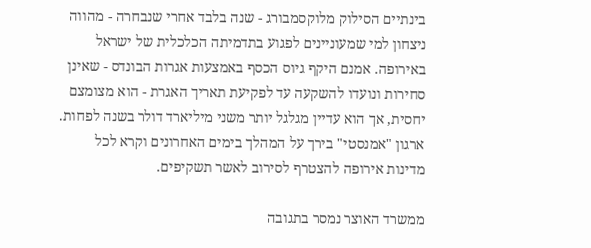בינתיים הסילוק מלוקסמבורג - שנה בלבד אחרי שנבחרה - מהווה ניצחון למי שמעוניינים לפגוע בתדמיתה הכלכלית של ישראל באירופה. אמנם היקף גיוס הכסף באמצעות אגרות הבונדס - שאינן סחירות ונועדו להשקעה עד לפקיעת תאריך האגרת - הוא מצומצם יחסית, אך הוא עדיין מגלגל יותר משני מיליארד דולר בשנה לפחות. ארגון "אמנסטי" בירך על המהלך בימים האחרונים וקרא לכל מדינות אירופה להצטרף לסירוב לאשר תשקיפים.

ממשרד האוצר נמסר בתגובה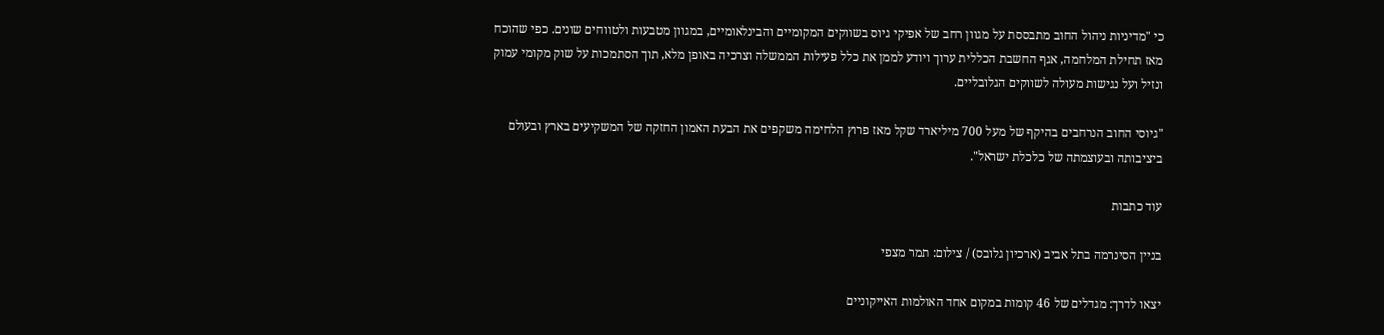כי "מדיניות ניהול החוב מתבססת על מגוון רחב של אפיקי גיוס בשווקים המקומיים והבינלאומיים, במגוון מטבעות ולטווחים שונים. כפי שהוכח מאז תחילת המלחמה, אגף החשבת הכללית ערוך ויודע לממן את כלל פעילות הממשלה וצרכיה באופן מלא, תוך הסתמכות על שוק מקומי עמוק ונזיל ועל נגישות מעולה לשווקים הגלובליים.

"גיוסי החוב הנרחבים בהיקף של מעל 700 מיליארד שקל מאז פרוץ הלחימה משקפים את הבעת האמון החזקה של המשקיעים בארץ ובעולם ביציבותה ובעוצמתה של כלכלת ישראל".

עוד כתבות

בניין הסינרמה בתל אביב (ארכיון גלובס) / צילום: תמר מצפי

יצאו לדרך: מגדלים של 46 קומות במקום אחד האולמות האייקוניים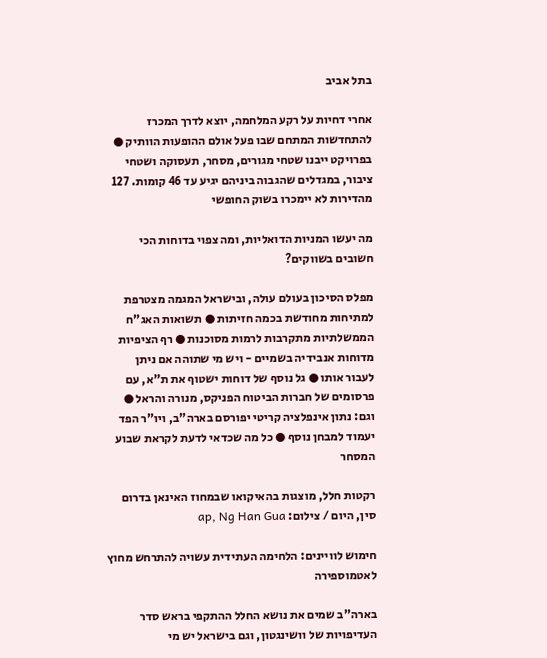בתל אביב

אחרי דחיות על רקע המלחמה, יוצא לדרך המכרז להתחדשות המתחם שבו פעל אולם ההופעות הוותיק ● בפרויקט ייבנו שטחי מגורים, מסחר, תעסוקה ושטחי ציבור, במגדלים שהגבוה ביניהם יגיע עד 46 קומות. 127 מהדירות לא יימכרו בשוק החופשי

מה יעשו המניות הדואליות, ומה צפוי בדוחות הכי חשובים בשווקים?

מפלס הסיכון בעולם עולה, ובישראל המגמה מצטרפת למתיחות מחודשת בכמה חזיתות ● תשואות האג"ח הממשלתיות מתקרבות לרמות מסוכנות ● רף הציפיות מדוחות אנבידיה בשמיים - ויש מי שתוהה אם ניתן לעבור אותו ● גל נוסף של דוחות ישטוף את ת"א, עם פרסומים של חברות הביטוח הפניקס, מנורה והראל ● וגם: נתון אינפלציה קריטי יפורסם בארה"ב, ויו"ר הפד יעמוד למבחן נוסף ● כל מה שכדאי לדעת לקראת שבוע המסחר

רקטות חלל, מוצגות בהאיקואו שבמחוז האינאן בדרום סין, היום / צילום: ap, Ng Han Gua

חימוש לוויינים: הלחימה העתידית עשויה להתרחש מחוץ לאטמוספירה

בארה"ב שמים את נושא החלל ההתקפי בראש סדר העדיפויות של וושינגטון, וגם בישראל יש מי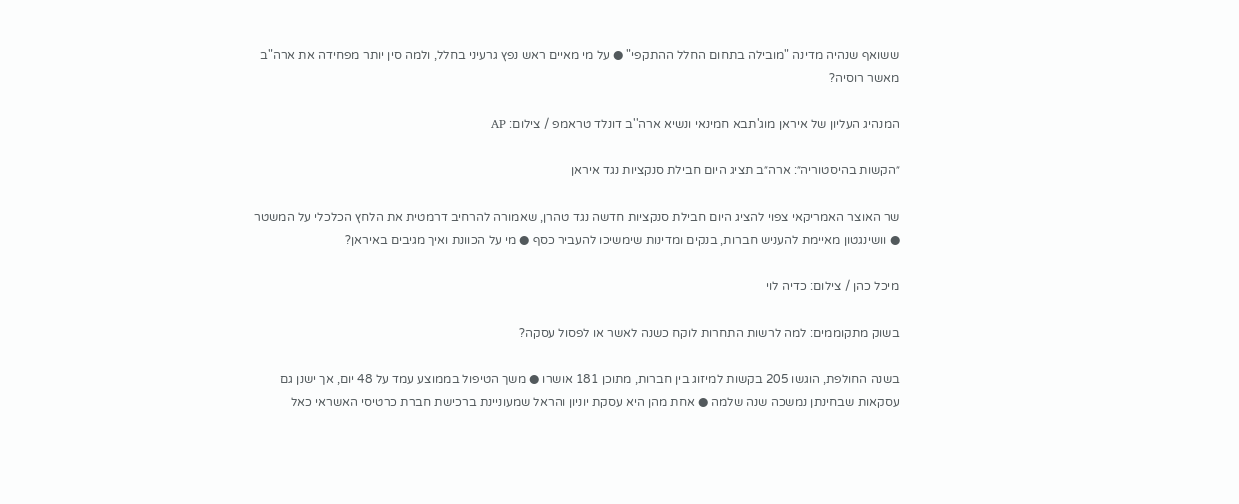ששואף שנהיה מדינה "מובילה בתחום החלל ההתקפי" ● על מי מאיים ראש נפץ גרעיני בחלל, ולמה סין יותר מפחידה את ארה"ב מאשר רוסיה?

המנהיג העליון של איראן מוג'תבא חמינאי ונשיא ארה''ב דונלד טראמפ / צילום: AP

״הקשות בהיסטוריה״: ארה״ב תציג היום חבילת סנקציות נגד איראן

שר האוצר האמריקאי צפוי להציג היום חבילת סנקציות חדשה נגד טהרן, שאמורה להרחיב דרמטית את הלחץ הכלכלי על המשטר ● וושינגטון מאיימת להעניש חברות, בנקים ומדינות שימשיכו להעביר כסף ● מי על הכוונת ואיך מגיבים באיראן?

מיכל כהן / צילום: כדיה לוי

בשוק מתקוממים: למה לרשות התחרות לוקח כשנה לאשר או לפסול עסקה?

בשנה החולפת, הוגשו 205 בקשות למיזוג בין חברות, מתוכן 181 אושרו ● משך הטיפול בממוצע עמד על 48 יום, אך ישנן גם עסקאות שבחינתן נמשכה שנה שלמה ● אחת מהן היא עסקת יוניון והראל שמעוניינת ברכישת חברת כרטיסי האשראי כאל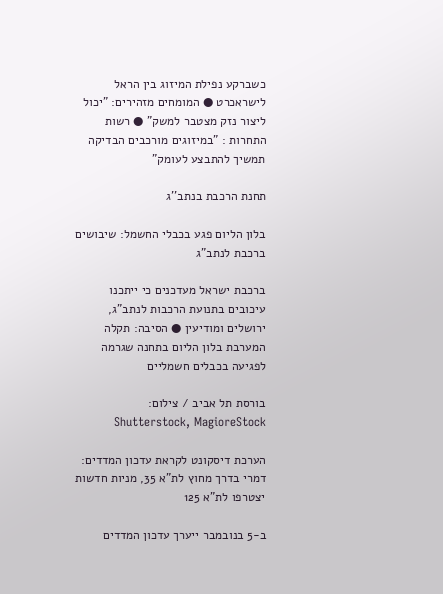כשברקע נפילת המיזוג בין הראל לישראכרט ● המומחים מזהירים: "יכול ליצור נזק מצטבר למשק" ● רשות התחרות : "במיזוגים מורכבים הבדיקה תמשיך להתבצע לעומק"

תחנת הרכבת בנתב''ג

בלון הליום פגע בכבלי החשמל: שיבושים ברכבת לנתב"ג

ברכבת ישראל מעדכנים כי ייתכנו עיכובים בתנועת הרכבות לנתב"ג, ירושלים ומודיעין ● הסיבה: תקלה המערבת בלון הליום בתחנה שגרמה לפגיעה בכבלים חשמליים

בורסת תל אביב / צילום: Shutterstock, MagioreStock

הערכת דיסקונט לקראת עדכון המדדים: דמרי בדרך מחוץ לת"א 35, מניות חדשות יצטרפו לת"א 125

ב-5 בנובמבר ייערך עדכון המדדים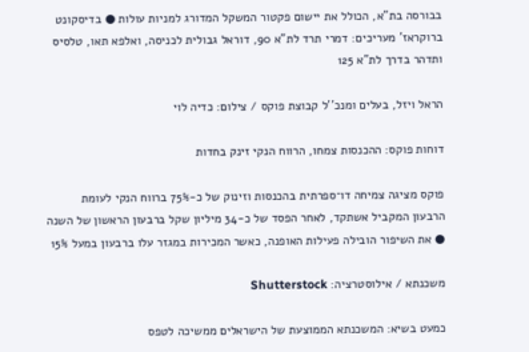בבורסה בת"א, הכולל את יישום פקטור המשקל המדורג למניות עולות ● בדיסקונט ברוקראז' מעריכים: דמרי תרד לת"א 90, דוראל גבולית לכניסה, ואלפא תאו, טלסיס ותדהר בדרך לת"א 125

הראל ויזל, בעלים ומנכ''ל קבוצת פוקס / צילום: כדיה לוי

דוחות פוקס: ההכנסות צמחו, הרווח הנקי זינק בחדות

פוקס מציגה צמיחה דו־ספרתית בהכנסות וזינוק של כ-75% ברווח הנקי לעומת הרבעון המקביל אשתקד, לאחר הפסד של כ-34 מיליון שקל ברבעון הראשון של השנה ● את השיפור הובילה פעילות האופנה, כאשר המכירות במגזר עלו ברבעון במעל 15%

משכנתא / אילוסטרציה: Shutterstock

כמעט בשיא: המשכנתא הממוצעת של הישראלים ממשיכה לטפס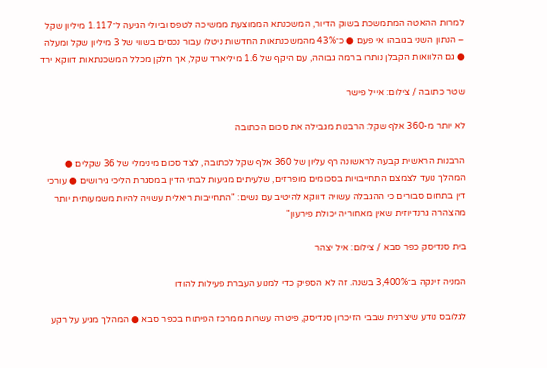למרות ההאטה המתמשכת בשוק הדיור, המשכנתא הממוצעת ממשיכה לטפס וביולי הגיעה ל־1.117 מיליון שקל – הנתון השני בגובהו אי פעם ● כ־43% מהמשכנתאות החדשות ניטלו עבור נכסים בשווי של 3 מיליון שקל ומעלה ● גם הלוואות הקבלן נותרו ברמה גבוהה, עם היקף של 1.6 מיליארד שקל, אך חלקן מכלל המשכנתאות דווקא ירד

שטר כתובה / צילום: אייל פישר

לא יותר מ-360 אלף שקל: הרבנות מגבילה את סכום הכתובה

הרבנות הראשית קבעה לראשונה רף עליון של 360 אלף שקל לכתובה, לצד סכום מינימלי של 36 שקלים ● המהלך נועד לצמצם התחייבויות בסכומים מופרזים, שלעיתים מגיעות לבתי הדין במסגרת הליכי גירושים ● עורכי דין בתחום סבורים כי ההגבלה עשויה דווקא להיטיב עם נשים: "התחייבות ריאלית עשויה להיות משמעותית יותר מהצהרה גרנדיוזית שאין מאחוריה יכולת פירעון"

בית סנדיסק כפר סבא / צילום: איל יצהר

המניה זינקה ב־3,400% בשנה. זה לא הספיק כדי למנוע העברת פעילות להודו

לגלובס נודע שיצרנית שבבי הזיכרון סנדיסק, פיטרה עשרות ממרכז הפיתוח בכפר סבא ● המהלך מגיע על רקע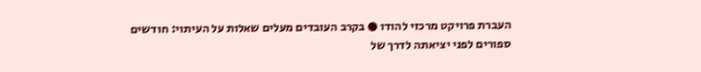העברת פרויקט מרכזי להודו ● בקרב העובדים מעלים שאלות על העיתוי: חודשים ספורים לפני יציאתה לדרך של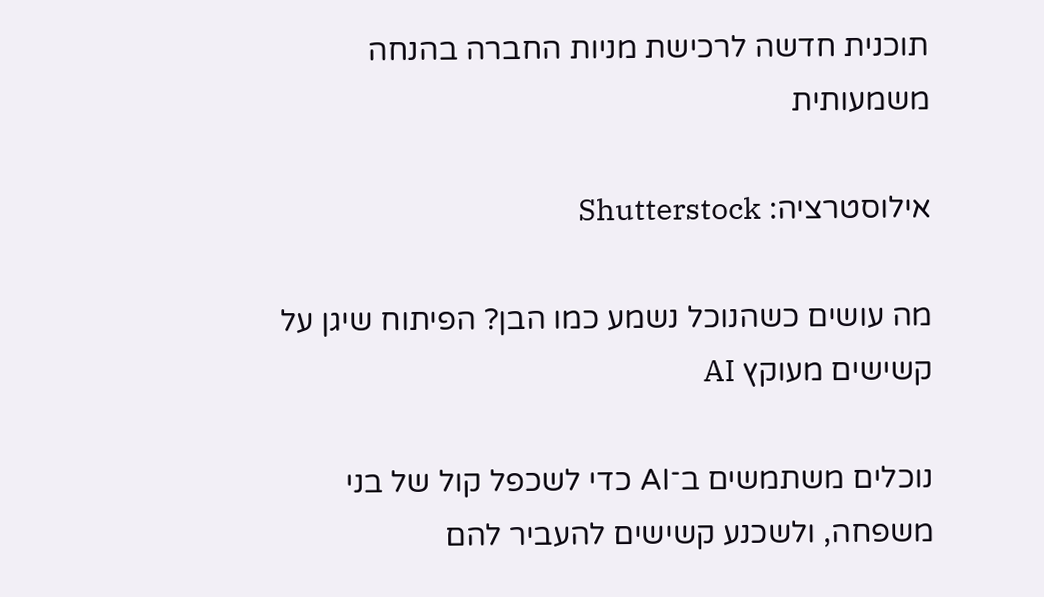תוכנית חדשה לרכישת מניות החברה בהנחה משמעותית

אילוסטרציה: Shutterstock

מה עושים כשהנוכל נשמע כמו הבן? הפיתוח שיגן על קשישים מעוקץ AI

נוכלים משתמשים ב־AI כדי לשכפל קול של בני משפחה, ולשכנע קשישים להעביר להם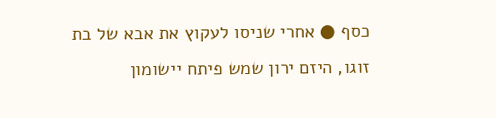כסף ● אחרי שניסו לעקוץ את אבא של בת זוגו, היזם ירון שמש פיתח יישומון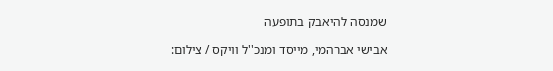שמנסה להיאבק בתופעה

אבישי אברהמי, מייסד ומנכ''ל וויקס / צילום: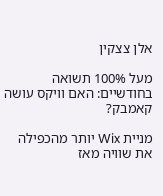אלן צצקין

מעל 100% תשואה בחודשיים: האם וויקס עושה קאמבק?

מניית Wix יותר מהכפילה את שוויה מאז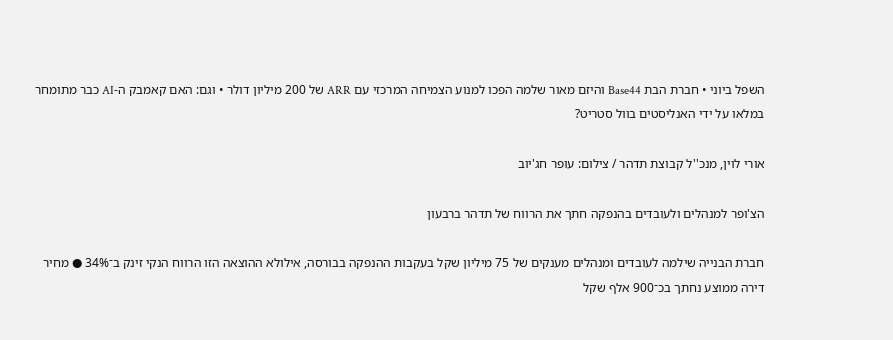השפל ביוני • חברת הבת Base44 והיזם מאור שלמה הפכו למנוע הצמיחה המרכזי עם ARR של 200 מיליון דולר • וגם: האם קאמבק ה-AI כבר מתומחר במלאו על ידי האנליסטים בוול סטריט?

אורי לוין, מנכ''ל קבוצת תדהר / צילום: עופר חג'יוב

הצ'ופר למנהלים ולעובדים בהנפקה חתך את הרווח של תדהר ברבעון

חברת הבנייה שילמה לעובדים ומנהלים מענקים של 75 מיליון שקל בעקבות ההנפקה בבורסה, אילולא ההוצאה הזו הרווח הנקי זינק ב־34% ● מחיר דירה ממוצע נחתך בכ־900 אלף שקל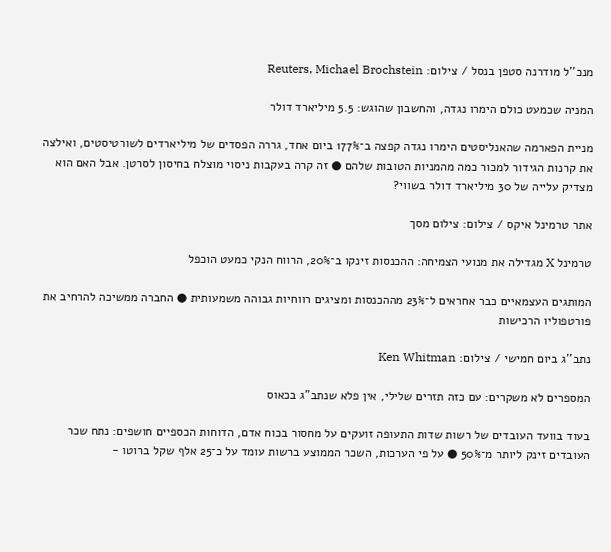מנכ''ל מודרנה סטפן בנסל / צילום: Reuters, Michael Brochstein

המניה שכמעט כולם הימרו נגדה, והחשבון שהוגש: 5.5 מיליארד דולר

מניית הפארמה שהאנליסטים הימרו נגדה קפצה ב־177% ביום אחד, גררה הפסדים של מיליארדים לשורטיסטים, ואילצה את קרנות הגידור למכור כמה מהמניות הטובות שלהם ● זה קרה בעקבות ניסוי מוצלח בחיסון לסרטן. אבל האם הוא מצדיק עלייה של 30 מיליארד דולר בשווי?

אתר טרמינל איקס / צילום: צילום מסך

טרמינל X מגדילה את מנועי הצמיחה: ההכנסות זינקו ב־20%, הרווח הנקי כמעט הוכפל

המותגים העצמאיים כבר אחראים ל־23% מההכנסות ומציגים רווחיות גבוהה משמעותית ● החברה ממשיכה להרחיב את פורטפוליו הרכישות

נתב''ג ביום חמישי / צילום: Ken Whitman

המספרים לא משקרים: עם כזה תזרים שלילי, אין פלא שנתב"ג בכאוס

בעוד בוועד העובדים של רשות שדות התעופה זועקים על מחסור בכוח אדם, הדוחות הכספיים חושפים: נתח שכר העובדים זינק ליותר מ־50% ● על פי הערכות, השכר הממוצע ברשות עומד על כ־25 אלף שקל ברוטו -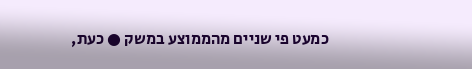כמעט פי שניים מהממוצע במשק ● כעת,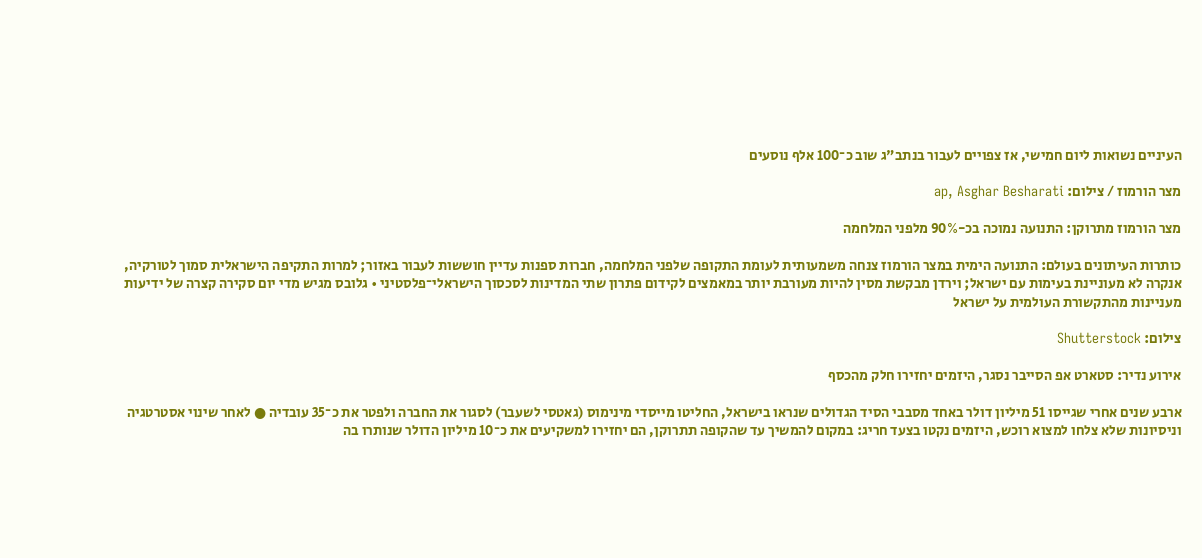העיניים נשואות ליום חמישי, אז צפויים לעבור בנתב"ג שוב כ־100 אלף נוסעים

מצר הורמוז / צילום: ap, Asghar Besharati

מצר הורמוז מתרוקן: התנועה נמוכה בכ-90% מלפני המלחמה

כותרות העיתונים בעולם: התנועה הימית במצר הורמוז צנחה משמעותית לעומת התקופה שלפני המלחמה, חברות ספנות עדיין חוששות לעבור באזור; למרות התקיפה הישראלית סמוך לטורקיה, אנקרה לא מעוניינת בעימות עם ישראל; וירדן מבקשת מסין להיות מעורבת יותר במאמצים לקידום פתרון שתי המדינות לסכסוך הישראלי־פלסטיני • גלובס מגיש מדי יום סקירה קצרה של ידיעות מעניינות מהתקשורת העולמית על ישראל

צילום: Shutterstock

אירוע נדיר: סטארט אפ הסייבר נסגר, היזמים יחזירו חלק מהכסף

ארבע שנים אחרי שגייסו 51 מיליון דולר באחד מסבבי הסיד הגדולים שנראו בישראל, החליטו מייסדי מינימוס (גאטסי לשעבר) לסגור את החברה ולפטר את כ־35 עובדיה ● לאחר שינוי אסטרטגיה וניסיונות שלא צלחו למצוא רוכש, היזמים נקטו בצעד חריג: במקום להמשיך עד שהקופה תתרוקן, הם יחזירו למשקיעים את כ־10 מיליון הדולר שנותרו בה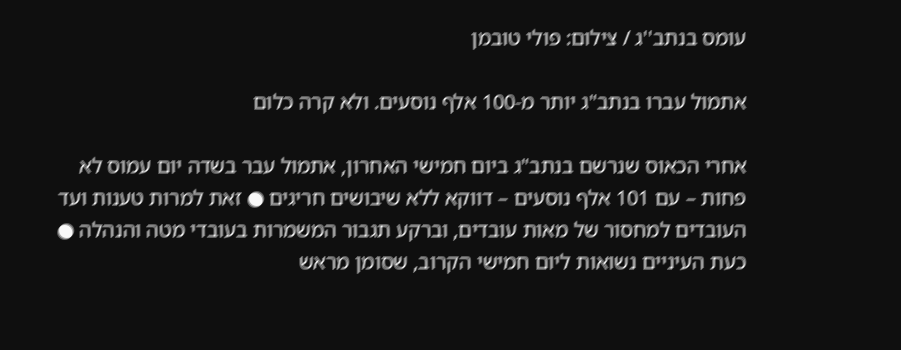עומס בנתב''ג / צילום: פולי טובמן

אתמול עברו בנתב"ג יותר מ-100 אלף נוסעים. ולא קרה כלום

אחרי הכאוס שנרשם בנתב"ג ביום חמישי האחרון, אתמול עבר בשדה יום עמוס לא פחות – עם 101 אלף נוסעים – דווקא ללא שיבושים חריגים ● זאת למרות טענות ועד העובדים למחסור של מאות עובדים, וברקע תגבור המשמרות בעובדי מטה והנהלה ● כעת העיניים נשואות ליום חמישי הקרוב, שסומן מראש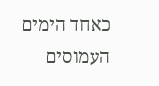כאחד הימים העמוסים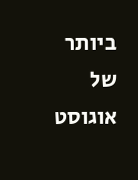ביותר של אוגוסט